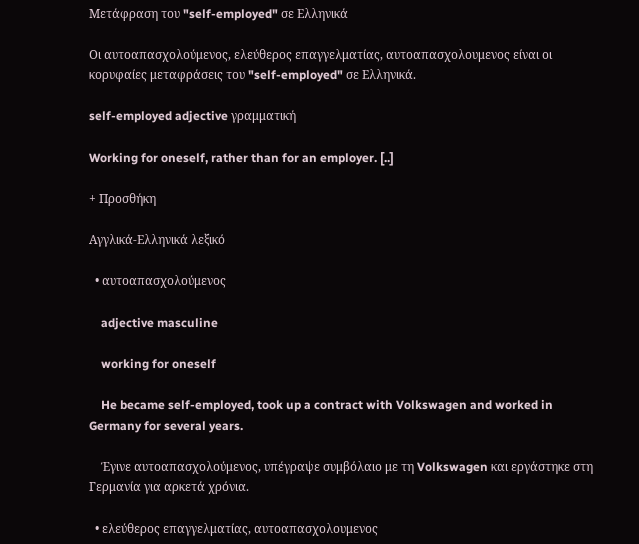Μετάφραση του "self-employed" σε Ελληνικά

Οι αυτοαπασχολούμενος, ελεύθερος επαγγελματίας, αυτοαπασχολουμενος είναι οι κορυφαίες μεταφράσεις του "self-employed" σε Ελληνικά.

self-employed adjective γραμματική

Working for oneself, rather than for an employer. [..]

+ Προσθήκη

Αγγλικά-Ελληνικά λεξικό

  • αυτοαπασχολούμενος

    adjective masculine

    working for oneself

    He became self-employed, took up a contract with Volkswagen and worked in Germany for several years.

    Έγινε αυτοαπασχολούμενος, υπέγραψε συμβόλαιο με τη Volkswagen και εργάστηκε στη Γερμανία για αρκετά χρόνια.

  • ελεύθερος επαγγελματίας, αυτοαπασχολουμενος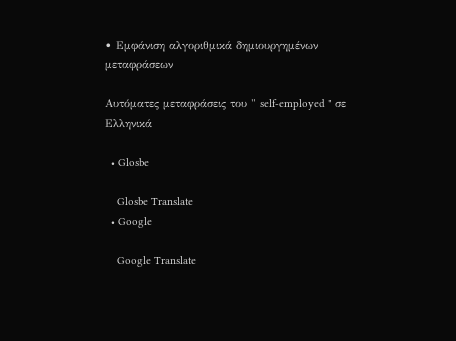• Εμφάνιση αλγοριθμικά δημιουργημένων μεταφράσεων

Αυτόματες μεταφράσεις του " self-employed " σε Ελληνικά

  • Glosbe

    Glosbe Translate
  • Google

    Google Translate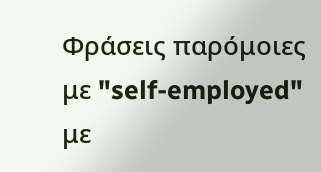Φράσεις παρόμοιες με "self-employed" με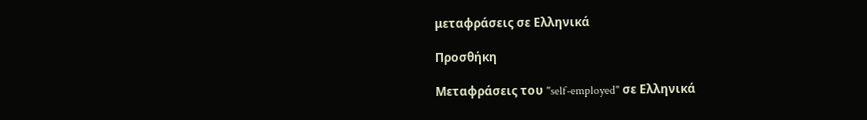μεταφράσεις σε Ελληνικά

Προσθήκη

Μεταφράσεις του "self-employed" σε Ελληνικά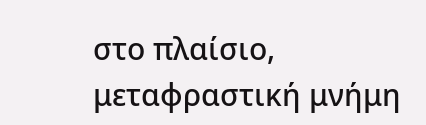στο πλαίσιο, μεταφραστική μνήμη